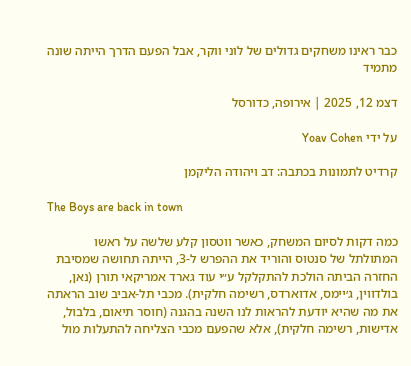כבר ראינו משחקים גדולים של לוני ווקר, אבל הפעם הדרך הייתה שונה מתמיד

דצמ 12, 2025 | אירופה, כדורסל

על ידי Yoav Cohen

קרדיט לתמונות בכתבה: דב ויהודה הליקמן

The Boys are back in town

כמה דקות לסיום המשחק, כאשר ווטסון קלע שלשה על ראשו המתולתל של סנטוס והוריד את ההפרש ל-3, הייתה תחושה שמסיבת החזרה הביתה הולכת להתקלקל ע״י עוד גארד אמריקאי תורן (נאן, בולדווין, ג׳יימס, אדוארדס, רשימה חלקית). מכבי תל-אביב שוב הראתה את מה שהיא יודעת להראות לנו השנה בהגנה (חוסר תיאום, בלבול, אדישות, רשימה חלקית), אלא שהפעם מכבי הצליחה להתעלות מול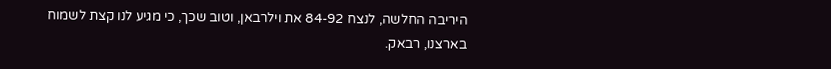היריבה החלשה, לנצח 84-92 את וילרבאן, וטוב שכך, כי מגיע לנו קצת לשמוח בארצנו, רבאק.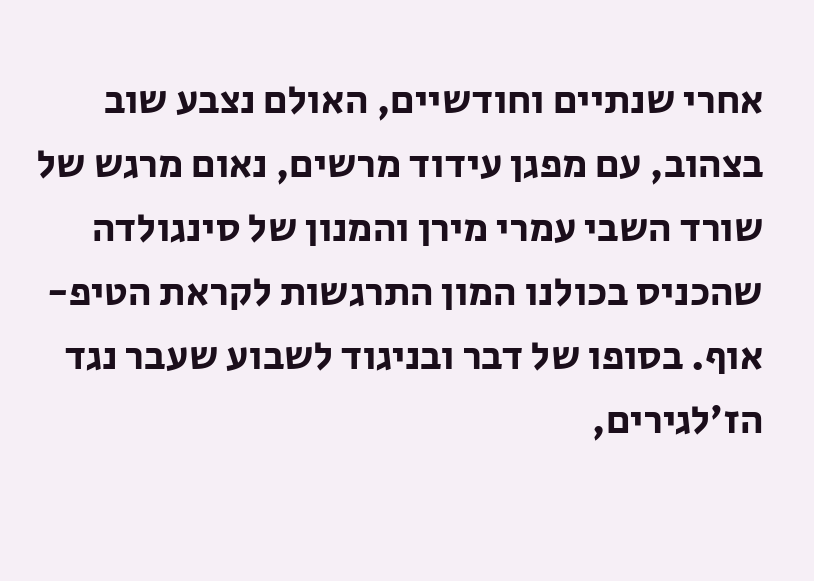אחרי שנתיים וחודשיים, האולם נצבע שוב בצהוב, עם מפגן עידוד מרשים, נאום מרגש של שורד השבי עמרי מירן והמנון של סינגולדה שהכניס בכולנו המון התרגשות לקראת הטיפ-אוף. בסופו של דבר ובניגוד לשבוע שעבר נגד הז׳לגירים,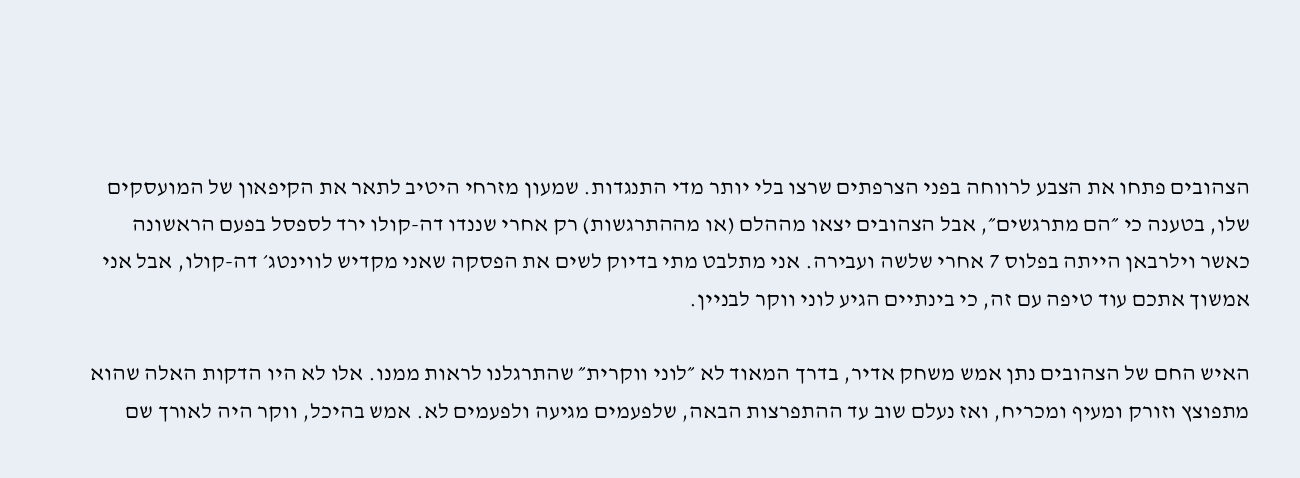הצהובים פתחו את הצבע לרווחה בפני הצרפתים שרצו בלי יותר מדי התנגדות. שמעון מזרחי היטיב לתאר את הקיפאון של המועסקים שלו, בטענה כי ״הם מתרגשים״, אבל הצהובים יצאו מההלם (או מההתרגשות) רק אחרי שננדו דה-קולו ירד לספסל בפעם הראשונה כאשר וילרבאן הייתה בפלוס 7 אחרי שלשה ועבירה. אני מתלבט מתי בדיוק לשים את הפסקה שאני מקדיש לווינטג׳ דה-קולו, אבל אני אמשוך אתכם עוד טיפה עם זה, כי בינתיים הגיע לוני ווקר לבניין.

האיש החם של הצהובים נתן אמש משחק אדיר, בדרך המאוד לא ״לוני ווקרית״ שהתרגלנו לראות ממנו. אלו לא היו הדקות האלה שהוא מתפוצץ וזורק ומעיף ומכריח, ואז נעלם שוב עד ההתפרצות הבאה, שלפעמים מגיעה ולפעמים לא. אמש בהיכל, ווקר היה לאורך שם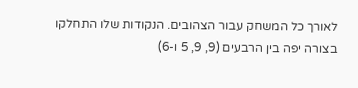לאורך כל המשחק עבור הצהובים. הנקודות שלו התחלקו בצורה יפה בין הרבעים (9, 9, 5 ו-6)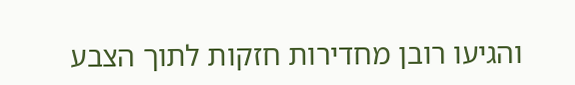והגיעו רובן מחדירות חזקות לתוך הצבע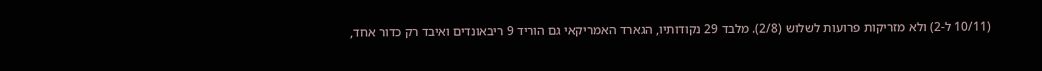(10/11 ל-2) ולא מזריקות פרועות לשלוש (2/8). מלבד 29 נקודותיו, הגארד האמריקאי גם הוריד 9 ריבאונדים ואיבד רק כדור אחד,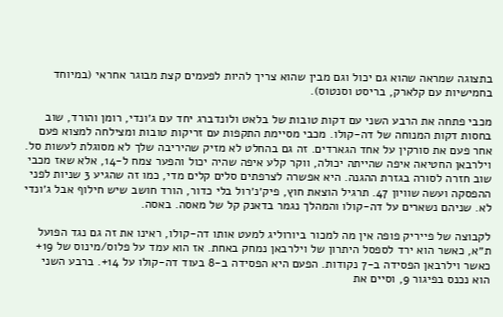בתצוגה שמראה שהוא גם יכול וגם מבין שהוא צריך להיות לפעמים קצת מבוגר אחראי (במיוחד בחמישיות עם קלארק, בריסט וסנטוס).

מכבי פתחה את הרבע השני עם דקות טובות של בלאט ולונדברג יחד עם ג׳ונדי, רומן והורד, שוב בחסות דקות המנוחה של דה-קולו. מכבי מסיימת התקפות עם זריקות טובות ומצילחה למצוא פעם אחר פעם את סורקין על אחד הגארדים. זה גם בהחלט לא מזיק שהיריבה שלך לא מסוגלת לעשות סל. וילרבאן החטיאה איפה שהייתה יכולה, ווקר קלע איפה שהיה יכול והפער צמח ל-14, אלא שאז מכבי שוב חזרה לסורה בגזרת ההגנה. היא אפשרה לצרפתים סלים קלים מדי, כמו זה שהגיע 3 שניות לפני ההפסקה ועשה שוויון 47. תרגיל הוצאת חוץ, פיק׳נ׳רול בלי כדור, הורד חושב שיש חילוף אבל ג׳ונדי לא. שניהם נשארים על דה-קולו והמהלך נגמר בדאנק קל של מאסה. באסה.

לקבוצה של פייריק פופה אין מה למכור ביורוליג למעט אותו דה-קולו, ראינו את זה גם נגד הפועל ת״א, כאשר הוא ירד לספסל היתרון של וילרבאן נמחק באחת. אז הוא עמד על פלוס/מינוס של 19+ כאשר וילרבאן הפסידה ב-7 נקודות. הפעם היא הפסידה ב-8 בעוד דה-קולו על 14+. ברבע השני הוא נכנס בפיגור 9, וסיים את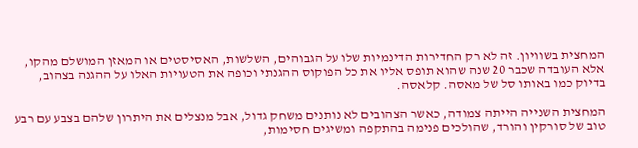המחצית בשוויון. זה לא רק החדירות הדינמיות שלו על הגבוהים, השלשות, האסיסטים או המאזן המושלם מהקו, אלא העובדה שכבר 20 שנה שהוא תופס אליו את כל הפוקוס ההגנתי וכופה את הטעויות האלו על ההגנה בצהוב, בדיוק כמו באותו סל של מאסה. קלאסה.

המחצית השנייה הייתה צמודה, כאשר הצהובים לא נותנים משחק גדול, אבל מנצלים את היתרון שלהם בצבע עם רבע טוב של סורקין והורד, שהולכים פנימה בהתקפה ומשיגים חסימות,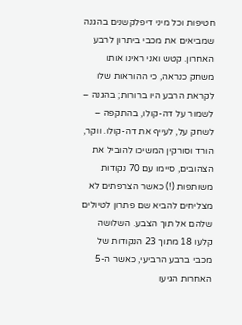חטיפות וכל מיני דיפלקשנים בהגנה שמביאים את מכבי ביתרון לרבע האחרון. קטש ואני ראינו אותו משחק כנראה, כי ההוראות שלו לקראת הרבע היו ברורות; בהגנה – לשמור על דה-קולו, בהתקפה – לשחק על, לעייף את דה-קולו. ווקר, הורד וסורקין המשיכו להוביל את הצהובים, סיימו עם 70 נקודות משותפות (!) כאשר הצרפתים לא מצליחים להביא שם פתרון לטיולים שלהם אל תוך הצבע. השלושה קלעו 18 מתוך 23 הנקודות של מכבי ברבע הרביעי, כאשר ה-5 האחרות הגיעו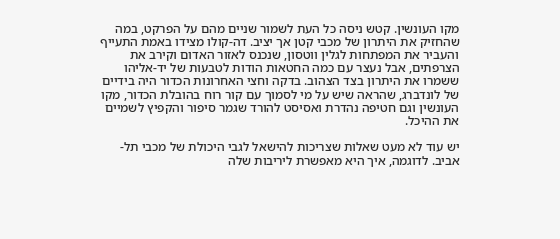מקו העונשין. קטש ניסה כל העת לשמור שניים מהם על הפרקט, במה שהחזיק את היתרון של מכבי קטן אך יציב. דה-קולו מצידו באמת התעייף והעביר את המפתחות לגלין ווטסון, שנכנס לאזור האדום וקירב את הצרפתים, אבל נעצר עם כמה החטאות הודות לטבעות של יד-אליהו ששמרו את היתרון בצד הצהוב. בדקה וחצי האחרונות הכדור היה בידיים של לונדברג, שהראה שיש על מי לסמוך עם קור רוח בהובלת הכדור, מקו העונשין וגם חטיפה נהדרת ואסיסט להורד שגמר סיפור והקפיץ לשמיים את ההיכל.

יש עוד לא מעט שאלות שצריכות להישאל לגבי היכולת של מכבי תל-אביב. לדוגמה, איך היא מאפשרת ליריבות שלה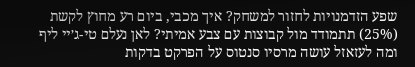שפע הזדמנויות לחזור למשחק? איך מכבי, ביום רע מחוץ לקשת (25%) תתמודד מול קבוצות עם צבע אמיתי? לאן נעלם טי-ג׳יי ליף ומה לעזאזל עושה מרסיו סנטוס על הפרקט בדקות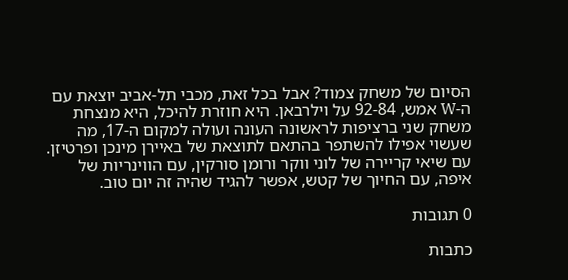הסיום של משחק צמוד? אבל בכל זאת, מכבי תל-אביב יוצאת עם ה-W אמש, 92-84 על וילרבאן. היא חוזרת להיכל, היא מנצחת משחק שני ברציפות לראשונה העונה ועולה למקום ה-17, מה שעשוי אפילו להשתפר בהתאם לתוצאת של באיירן מינכן ופרטיזן. עם שיאי קריירה של לוני ווקר ורומן סורקין, עם הווינריות של איפה, עם החיוך של קטש, אפשר להגיד שהיה זה יום טוב.

0 תגובות

כתבות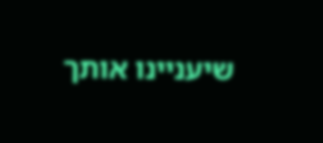שיעניינו אותך